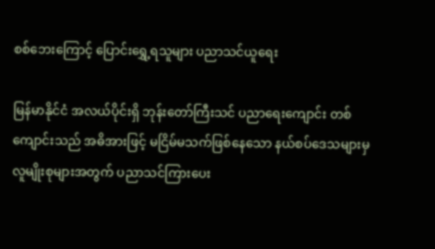စစ်ဘေးကြောင့် ပြောင်းရွှေ့ရသူများ ပညာသင်ယူရေး

မြန်မာနိုင်ငံ အလယ်ပိုင်းရှိ ဘုန်းတော်ကြီးသင် ပညာရေးကျောင်း တစ်ကျောင်းသည် အဓိအားဖြင့် မငြိမ်မသက်ဖြစ်နေသော နယ်စပ်ဒေသများမှ လူမျိုးစုများအတွက် ပညာသင်ကြားပေး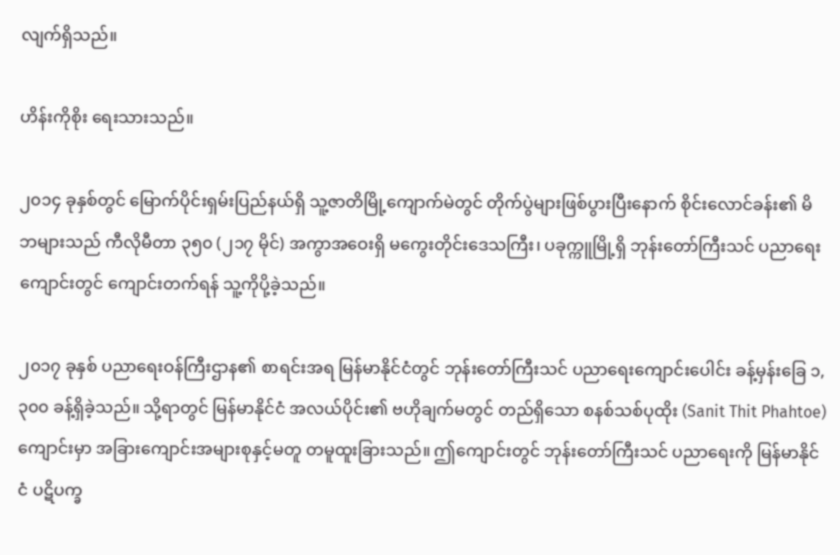လျက်ရှိသည်။

ဟိန်းကိုစိုး ရေးသားသည်။

၂၀၁၄ ခုနှစ်တွင် မြောက်ပိုင်းရှမ်းပြည်နယ်ရှိ သူ့ဇာတိမြို့ကျောက်မဲတွင် တိုက်ပွဲများဖြစ်ပွားပြီးနောက် စိုင်းလောင်ခန်း၏ မိဘများသည် ကီလိုမီတာ ၃၅၀ (၂၁၇ မိုင်) အကွာအဝေးရှိ မကွေးတိုင်းဒေသကြီး၊ ပခုက္ကူမြို့ရှိ ဘုန်းတော်ကြီးသင် ပညာရေးကျောင်းတွင် ကျောင်းတက်ရန် သူ့ကိုပို့ခဲ့သည်။

၂၀၁၇ ခုနှစ် ပညာရေးဝန်ကြီးဌာန၏ စာရင်းအရ မြန်မာနိုင်ငံတွင် ဘုန်းတော်ကြီးသင် ပညာရေးကျောင်းပေါင်း ခန့်မှန်းခြေ ၁,၃၀၀ ခန့်ရှိခဲ့သည်။ သို့ရာတွင် မြန်မာနိုင်ငံ အလယ်ပိုင်း၏ ဗဟိုချက်မတွင် တည်ရှိသော စနစ်သစ်ပုထိုး (Sanit Thit Phahtoe) ကျောင်းမှာ အခြားကျောင်းအများစုနှင့်မတူ တမူထူးခြားသည်။ ဤကျောင်းတွင် ဘုန်းတော်ကြီးသင် ပညာရေးကို မြန်မာနိုင်ငံ ပဋိပက္ခ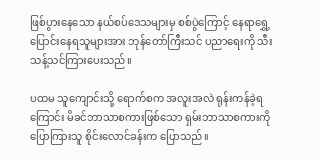ဖြစ်ပွားနေသော နယ်စပ်ဒေသများမှ စစ်ပွဲကြောင့် နေရာရွှေ့ပြောင်းနေရသူများအား ဘုန်တော်ကြီးသင် ပညာရေးကို သီးသန့်သင်ကြားပေးသည်။

ပထမ သူကျောင်းသို့ ရောက်စက အလူးအလဲ ရုန်းကန်ခဲ့ရကြောင်း မိခင်ဘာသာစကားဖြစ်သော ရှမ်းဘာသာစကားကို ပြောကြားသူ စိုင်းလောင်ခန်းက ပြောသည်။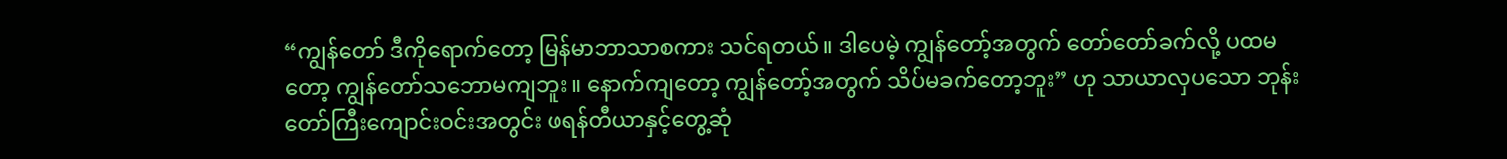“ကျွန်တော် ဒီကိုရောက်တော့ မြန်မာဘာသာစကား သင်ရတယ်။ ဒါပေမဲ့ ကျွန်တော့်အတွက် တော်တော်ခက်လို့ ပထမတော့ ကျွန်တော်သဘောမကျဘူး။ နောက်ကျတော့ ကျွန်တော့်အတွက် သိပ်မခက်တော့ဘူး” ဟု သာယာလှပသော ဘုန်းတော်ကြီးကျောင်းဝင်းအတွင်း ဖရန်တီယာနှင့်တွေ့ဆုံ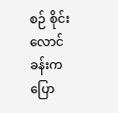စဉ် စိုင်းလောင်ခန်းက ပြော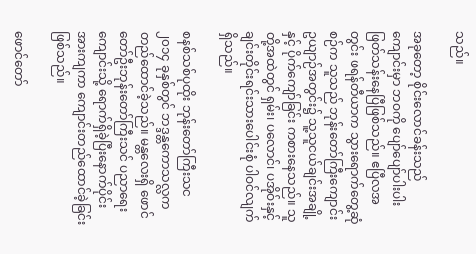သည်။

အခုတော့ စိုင်းလောင်ခန်းသည် ကျောင်းမှာ ဘဝကို ပျော်ပျော်ပါးပါး ဖြတ်သန်းနေပြီဖြစ်သည်။ ဧပြီလအတွင်း ဖရန်တီယာက သွားရောက်တွေ့ဆုံစဉ်က သူသည် ဘုန်းတော်ကြီးကျောင်း ဥယျာဉ်အတွင်း၌ သူ့သူငယ်ချင်းအချို့နှင့် ပိုက်ကျော်ခြင်း ကစားနေသည်။ သူတို့အထဲတွင် ရှမ်း၊ ပလောင်၊ ပအိုဝ်းနှင့် ချင်းတိုင်းရင်းသားပေါင်းစုံ ပါဝင်လျက်ရှိသည်။

စနစ်သစ်ပုထိုး ဘုန်းတော်ကြီးသင ၂၀၁၄ ခုနှစ်တွင် ဘဒ္ဒန္တကောသလ္လက တည်ထောင်ခဲ့သည်။ မန္တလေးရှိ ဖောင်တော်ဦးဘုန်းတော်ကြီးသင် ပညာရေးကျောင်းသို့ ရောက်ရှိခဲ့ပြီးနောက်ပိုင်း အားကျကာ ကျောင်းတည်ထောင်ခဲ့ခြင်းဖြစ်သည်။

ဖောင်တော်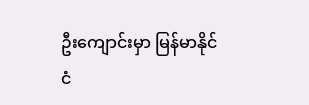ဦးကျောင်းမှာ မြန်မာနိုင်ငံ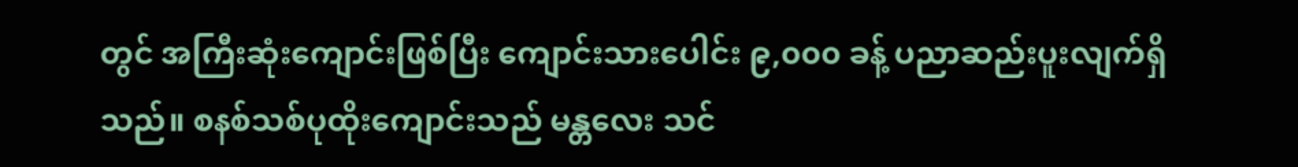တွင် အကြီးဆုံးကျောင်းဖြစ်ပြီး ကျောင်းသားပေါင်း ၉,၀၀၀ ခန့် ပညာဆည်းပူးလျက်ရှိသည်။ စနစ်သစ်ပုထိုးကျောင်းသည် မန္တလေး သင်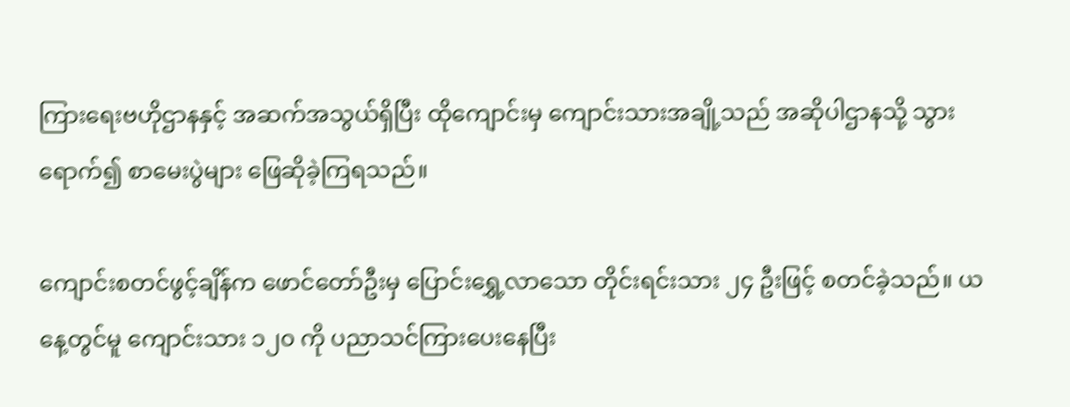ကြားရေးဗဟိုဌာနနှင့် အဆက်အသွယ်ရှိပြီး ထိုကျောင်းမှ ကျောင်းသားအချို့သည် အဆိုပါဌာနသို့ သွားရောက်၍ စာမေးပွဲများ ဖြေဆိုခဲ့ကြရသည်။

ကျောင်းစတင်ဖွင့်ချိန်က ဖောင်တော်ဦးမှ ပြောင်းရွှေ့လာသော တိုင်းရင်းသား ၂၄ ဦးဖြင့် စတင်ခဲ့သည်။ ယနေ့တွင်မူ ကျောင်းသား ၁၂၀ ကို ပညာသင်ကြားပေးနေပြီး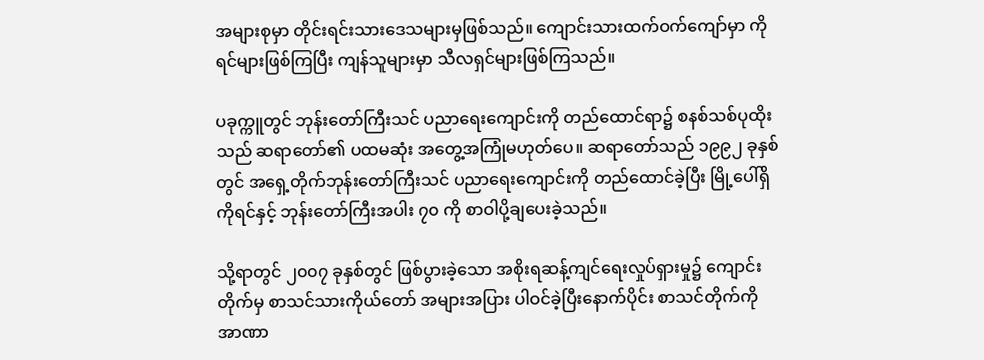အများစုမှာ တိုင်းရင်းသားဒေသများမှဖြစ်သည်။ ကျောင်းသားထက်ဝက်ကျော်မှာ ကိုရင်များဖြစ်ကြပြီး ကျန်သူများမှာ သီလရှင်များဖြစ်ကြသည်။

ပခုက္ကူတွင် ဘုန်းတော်ကြီးသင် ပညာရေးကျောင်းကို တည်ထောင်ရာ၌ စနစ်သစ်ပုထိုးသည် ဆရာတော်၏ ပထမဆုံး အတွေ့အကြုံမဟုတ်ပေ။ ဆရာတော်သည် ၁၉၉၂ ခုနှစ်တွင် အရှေ့တိုက်ဘုန်းတော်ကြီးသင် ပညာရေးကျောင်းကို တည်ထောင်ခဲ့ပြီး မြို့ပေါ်ရှိကိုရင်နှင့် ဘုန်းတော်ကြီးအပါး ၇၀ ကို စာဝါပို့ချပေးခဲ့သည်။

သို့ရာတွင် ၂၀၀၇ ခုနှစ်တွင် ဖြစ်ပွားခဲ့သော အစိုးရဆန့်ကျင်ရေးလှုပ်ရှားမှု၌ ကျောင်းတိုက်မှ စာသင်သားကိုယ်တော် အများအပြား ပါဝင်ခဲ့ပြီးနောက်ပိုင်း စာသင်တိုက်ကို အာဏာ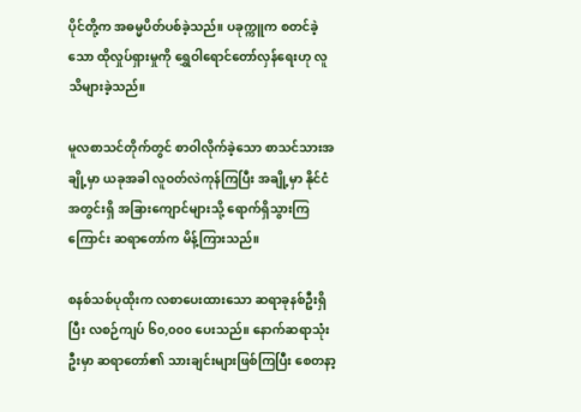ပိုင်တို့က အဓမ္မပိတ်ပစ်ခဲ့သည်။ ပခုက္ကူက စတင်ခဲ့သော ထိုလှုပ်ရှားမှုကို ရွှေဝါရောင်တော်လှန်ရေးဟု လူသိများခဲ့သည်။

မူလစာသင်တိုက်တွင် စာဝါလိုက်ခဲ့သော စာသင်သားအချို့မှာ ယခုအခါ လူဝတ်လဲကုန်ကြပြီး အချို့မှာ နိုင်ငံအတွင်းရှိ အခြားကျောင်များသို့ ရောက်ရှိသွားကြကြောင်း ဆရာတော်က မိန့်ကြားသည်။

စနစ်သစ်ပုထိုးက လစာပေးထားသော ဆရာခုနစ်ဦးရှိပြီး လစဉ်ကျပ် ၆၀,၀၀၀ ပေးသည်။ နောက်ဆရာသုံးဦးမှာ ဆရာတော်၏ သားချင်းများဖြစ်ကြပြီး စေတနာ့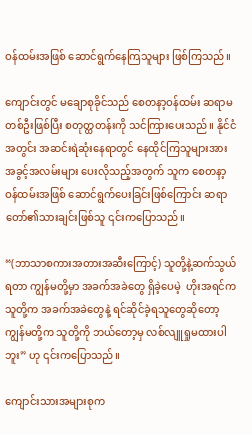ဝန်ထမ်းအဖြစ် ဆောင်ရွက်နေကြသူများ ဖြစ်ကြသည်။

ကျောင်းတွင် မချောစုခိုင်သည် စေတနာ့ဝန်ထမ်း ဆရာမတစ်ဦးဖြစ်ပြီး စတုတ္ထတန်းကို သင်ကြားပေးသည်။ နိုင်ငံအတွင်း အဆင်းရဲဆုံးနေရာတွင် နေထိုင်ကြသူများအား အခွင့်အလမ်းများ ပေးလိုသည့်အတွက် သူက စေတနာ့ဝန်ထမ်းအဖြစ် ဆောင်ရွက်ပေးခြင်းဖြစ်ကြောင်း ဆရာတော်၏သားချင်းဖြစ်သူ ၎င်းကပြောသည်။

“(ဘာသာစကားအတားအဆီးကြောင့်) သူတို့နဲ့ဆက်သွယ်ရတာ ကျွန်မတို့မှာ အခက်အခဲတွေ ရှိခဲ့ပေမဲ့  ဟိုးအရင်က သူတို့က အခက်အခဲတွေနဲ့ ရင်ဆိုင်ခဲ့ရသူတွေဆိုတော့ ကျွန်မတို့က သူတို့ကို ဘယ်တော့မှ လစ်လျူရှုမထားပါဘူး” ဟု ၎င်းကပြောသည်။

ကျောင်းသားအများစုက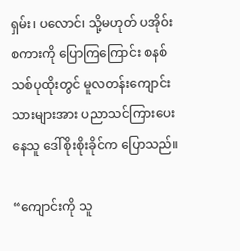ရှမ်း၊ ပလောင်၊ သို့မဟုတ် ပအိုဝ်းစကားကို ပြောကြကြောင်း စနစ်သစ်ပုထိုးတွင် မူလတန်းကျောင်းသားများအား ပညာသင်ကြားပေးနေသူ ဒေါ်စိုးစိုးခိုင်က ပြောသည်။

“ကျောင်းကို သူ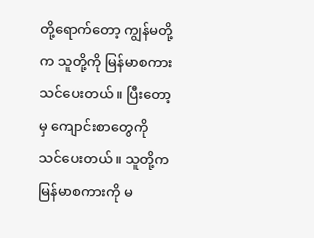တို့ရောက်တော့ ကျွန်မတို့က သူတို့ကို မြန်မာစကားသင်ပေးတယ်။ ပြီးတော့မှ ကျောင်းစာတွေကို သင်ပေးတယ်။ သူတို့က မြန်မာစကားကို မ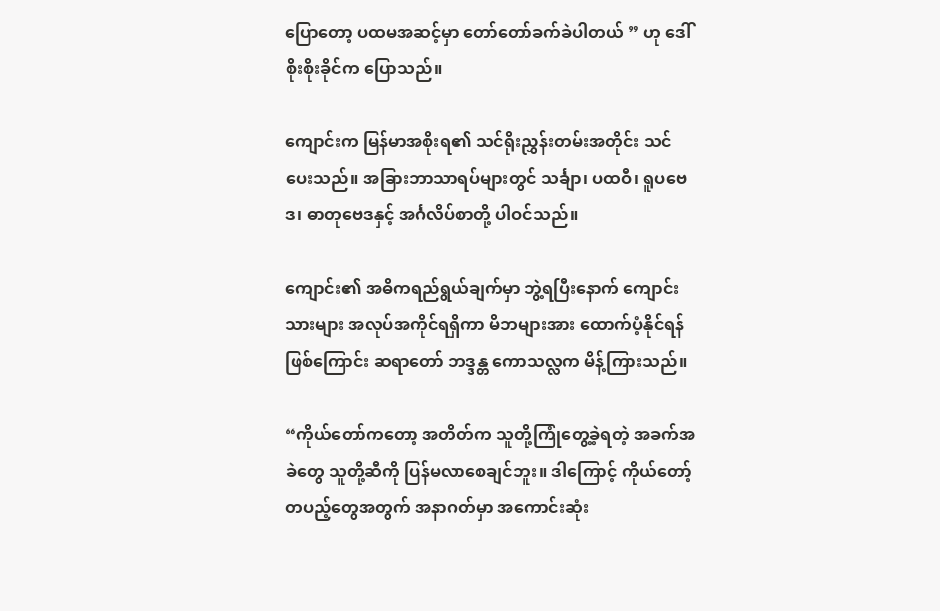ပြောတော့ ပထမအဆင့်မှာ တော်တော်ခက်ခဲပါတယ် ” ဟု ဒေါ်စိုးစိုးခိုင်က ပြောသည်။

ကျောင်းက မြန်မာအစိုးရ၏ သင်ရိုးညွှန်းတမ်းအတိုင်း သင်ပေးသည်။ အခြားဘာသာရပ်များတွင် သင်္ချာ၊ ပထဝီ၊ ရူပဗေဒ၊ ဓာတုဗေဒနှင့် အင်္ဂလိပ်စာတို့ ပါဝင်သည်။

ကျောင်း၏ အဓိကရည်ရွယ်ချက်မှာ ဘွဲ့ရပြီးနောက် ကျောင်းသားများ အလုပ်အကိုင်ရရှိကာ မိဘများအား ထောက်ပံ့နိုင်ရန်ဖြစ်ကြောင်း ဆရာတော် ဘဒ္ဒန္တ ကောသလ္လက မိန့်ကြားသည်။

“ကိုယ်တော်ကတော့ အတိတ်က သူတို့ကြုံတွေ့ခဲ့ရတဲ့ အခက်အခဲတွေ သူတို့ဆီကို ပြန်မလာစေချင်ဘူး။ ဒါကြောင့် ကိုယ်တော့်တပည့်တွေအတွက် အနာဂတ်မှာ အကောင်းဆုံး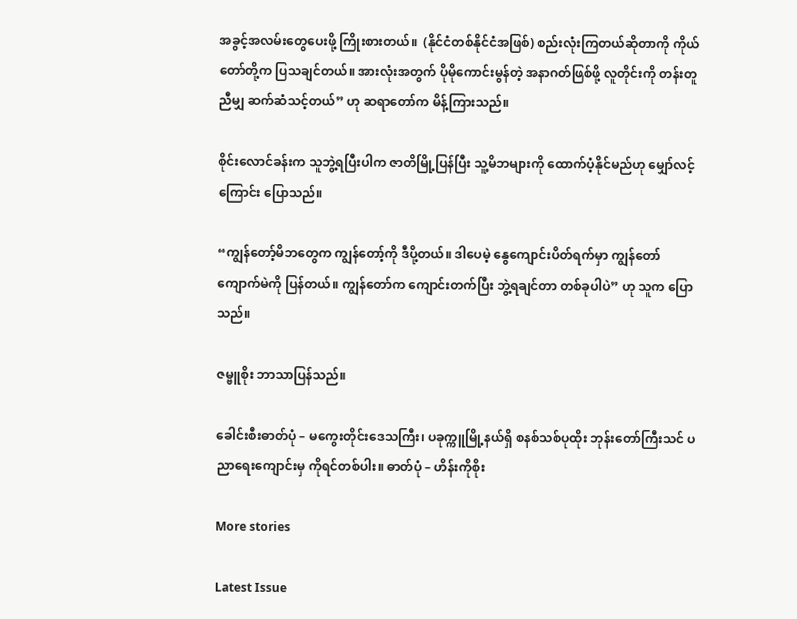အခွင့်အလမ်းတွေပေးဖို့ ကြိုးစားတယ်။  (နိုင်ငံတစ်နိုင်ငံအဖြစ်) စည်းလုံးကြတယ်ဆိုတာကို ကိုယ်တော်တို့က ပြသချင်တယ်။ အားလုံးအတွက် ပိုမိုကောင်းမွန်တဲ့ အနာဂတ်ဖြစ်ဖို့ လူတိုင်းကို တန်းတူညီမျှ ဆက်ဆံသင့်တယ်” ဟု ဆရာတော်က မိန့်ကြားသည်။

စိုင်းလောင်ခန်းက သူဘွဲ့ရပြီးပါက ဇာတိမြို့ပြန်ပြီး သူ့မိဘများကို ထောက်ပံ့နိုင်မည်ဟု မျှော်လင့်ကြောင်း ပြောသည်။

“ကျွန်တော့်မိဘတွေက ကျွန်တော့်ကို ဒီပို့တယ်။ ဒါပေမဲ့ နွေကျောင်းပိတ်ရက်မှာ ကျွန်တော်  ကျောက်မဲကို ပြန်တယ်။ ကျွန်တော်က ကျောင်းတက်ပြီး ဘွဲ့ရချင်တာ တစ်ခုပါပဲ” ဟု သူက ပြောသည်။

ဇမ္ဗူစိုး ဘာသာပြန်သည်။

ခေါင်းစီးဓာတ်ပုံ – မကွေးတိုင်းဒေသကြီး၊ ပခုက္ကူမြို့နယ်ရှိ စနစ်သစ်ပုထိုး ဘုန်းတော်ကြီးသင် ပညာရေးကျောင်းမှ ကိုရင်တစ်ပါး။ ဓာတ်ပုံ – ဟိန်းကိုစိုး

More stories

Latest Issue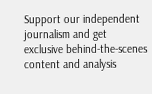Support our independent journalism and get exclusive behind-the-scenes content and analysis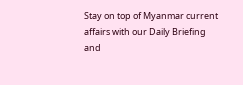Stay on top of Myanmar current affairs with our Daily Briefing and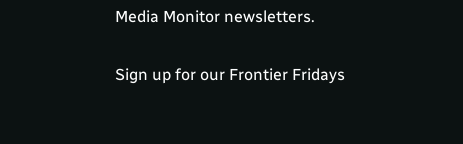Media Monitor newsletters.

Sign up for our Frontier Fridays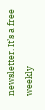newsletter. It’s a free weekly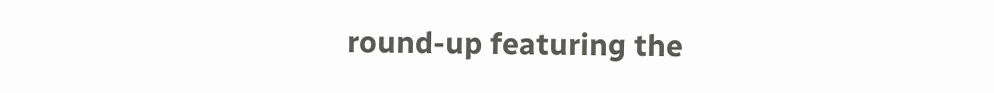round-up featuring the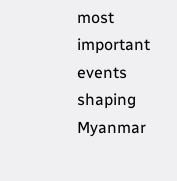most important events shaping Myanmar